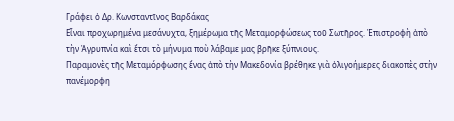Γράφει ὁ Δρ. Κωνσταντῖνος Βαρδάκας
Εἶναι προχωρημένα μεσάνυχτα, ξημέρωμα τῆς Μεταμορφώσεως τοῦ Σωτῆρος. Ἐπιστροφὴ ἀπὸ τὴν Ἀγρυπνία καὶ ἔτσι τὸ μήνυμα ποὺ λάβαμε μας βρῆκε ξύπνιους.
Παραμονὲς τῆς Μεταμόρφωσης ἕνας ἀπὸ τὴν Μακεδονία βρέθηκε γιὰ ὀλιγοήμερες διακοπὲς στὴν πανέμορφη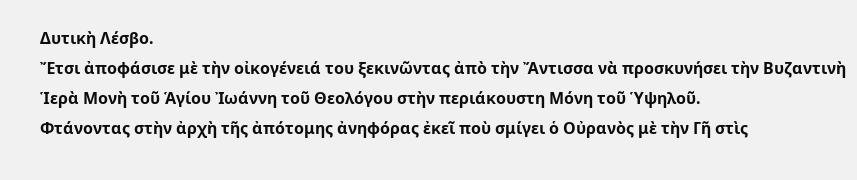Δυτικὴ Λέσβο.
Ἔτσι ἀποφάσισε μὲ τὴν οἰκογένειά του ξεκινῶντας ἀπὸ τὴν Ἄντισσα νὰ προσκυνήσει τὴν Βυζαντινὴ Ἱερὰ Μονὴ τοῦ Ἁγίου Ἰωάννη τοῦ Θεολόγου στὴν περιάκουστη Μόνη τοῦ Ὑψηλοῦ.
Φτάνοντας στὴν ἀρχὴ τῆς ἀπότομης ἀνηφόρας ἐκεῖ ποὺ σμίγει ὁ Οὐρανὸς μὲ τὴν Γῆ στὶς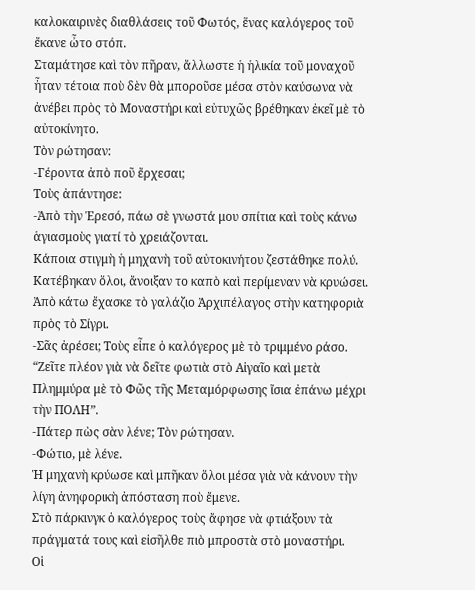καλοκαιρινὲς διαθλάσεις τοῦ Φωτός, ἕνας καλόγερος τοῦ ἔκανε ὦτο στόπ.
Σταμάτησε καὶ τὸν πῆραν, ἄλλωστε ἡ ἡλικία τοῦ μοναχοῦ ἦταν τέτοια ποὺ δὲν θὰ μποροῦσε μέσα στὸν καύσωνα νὰ ἀνέβει πρὸς τὸ Μοναστήρι καὶ εὐτυχῶς βρέθηκαν ἐκεῖ μὲ τὸ αὐτοκίνητο.
Τὸν ρώτησαν:
-Γέροντα ἀπὸ ποῦ ἔρχεσαι;
Τοὺς ἀπάντησε:
-Ἀπὸ τὴν Ἐρεσό, πάω σὲ γνωστά μου σπίτια καὶ τοὺς κάνω ἁγιασμοὺς γιατί τὸ χρειάζονται.
Κάποια στιγμὴ ἡ μηχανὴ τοῦ αὐτοκινήτου ζεστάθηκε πολύ. Κατέβηκαν ὅλοι, ἄνοιξαν το καπὸ καὶ περίμεναν νὰ κρυώσει. Ἀπὸ κάτω ἔχασκε τὸ γαλάζιο Ἀρχιπέλαγος στὴν κατηφοριὰ πρὸς τὸ Σίγρι.
-Σᾶς ἀρέσει; Τοὺς εἶπε ὁ καλόγερος μὲ τὸ τριμμένο ράσο.
“Ζεῖτε πλέον γιὰ νὰ δεῖτε φωτιὰ στὸ Αἰγαῖο καὶ μετὰ Πλημμύρα μὲ τὸ Φῶς τῆς Μεταμόρφωσης ἴσια ἐπάνω μέχρι τὴν ΠΟΛΗ”.
-Πάτερ πὼς σὰν λένε; Τὸν ρώτησαν.
-Φώτιο, μὲ λένε.
Ἡ μηχανὴ κρύωσε καὶ μπῆκαν ὅλοι μέσα γιὰ νὰ κάνουν τὴν λίγη ἀνηφορικὴ ἀπόσταση ποὺ ἔμενε.
Στὸ πάρκινγκ ὁ καλόγερος τοὺς ἄφησε νὰ φτιάξουν τὰ πράγματά τους καὶ εἰσῆλθε πιὸ μπροστὰ στὸ μοναστήρι.
Οἱ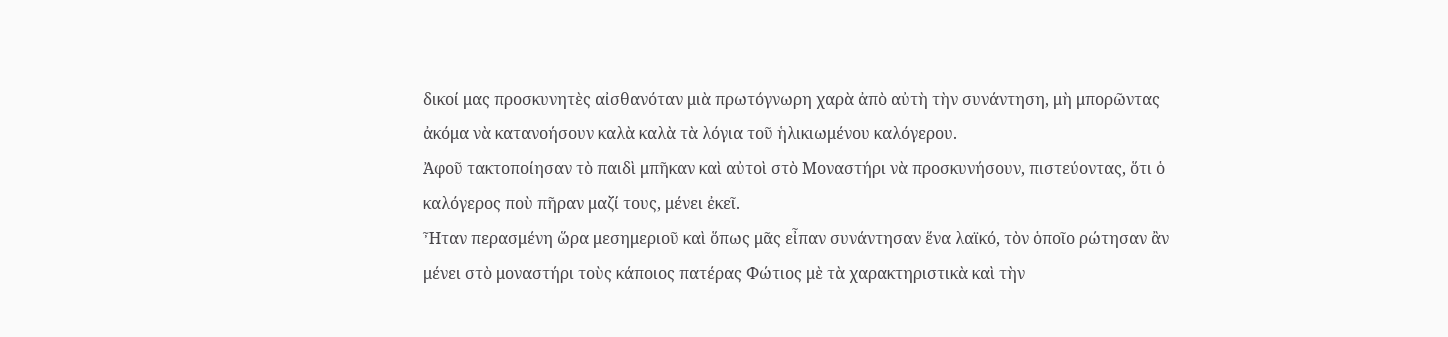δικοί μας προσκυνητὲς αἰσθανόταν μιὰ πρωτόγνωρη χαρὰ ἀπὸ αὐτὴ τὴν συνάντηση, μὴ μπορῶντας ἀκόμα νὰ κατανοήσουν καλὰ καλὰ τὰ λόγια τοῦ ἡλικιωμένου καλόγερου.
Ἀφοῦ τακτοποίησαν τὸ παιδὶ μπῆκαν καὶ αὐτοὶ στὸ Μοναστήρι νὰ προσκυνήσουν, πιστεύοντας, ὅτι ὁ καλόγερος ποὺ πῆραν μαζί τους, μένει ἐκεῖ.
Ἦταν περασμένη ὥρα μεσημεριοῦ καὶ ὅπως μᾶς εἶπαν συνάντησαν ἕνα λαϊκό, τὸν ὁποῖο ρώτησαν ἂν μένει στὸ μοναστήρι τοὺς κάποιος πατέρας Φώτιος μὲ τὰ χαρακτηριστικὰ καὶ τὴν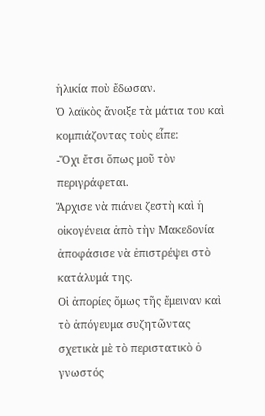ἡλικία ποὺ ἔδωσαν.
Ὁ λαϊκὸς ἄνοιξε τὰ μάτια του καὶ κομπιάζοντας τοὺς εἶπε:
-Ὄχι ἔτσι ὅπως μοῦ τὸν περιγράφεται.
Ἄρχισε νὰ πιάνει ζεστὴ καὶ ἡ οἰκογένεια ἀπὸ τὴν Μακεδονία ἀποφάσισε νὰ ἐπιστρέψει στὸ κατάλυμά της.
Οἱ ἀπορίες ὅμως τῆς ἔμειναν καὶ τὸ ἀπόγευμα συζητῶντας σχετικὰ μὲ τὸ περιστατικὸ ὁ γνωστός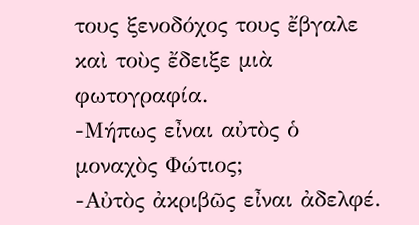τους ξενοδόχος τους ἔβγαλε καὶ τοὺς ἔδειξε μιὰ φωτογραφία.
-Μήπως εἶναι αὐτὸς ὁ μοναχὸς Φώτιος;
-Αὐτὸς ἀκριβῶς εἶναι ἀδελφέ.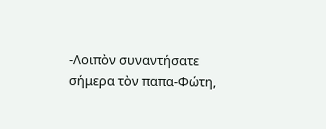-Λοιπὸν συναντήσατε σήμερα τὸν παπα-Φώτη,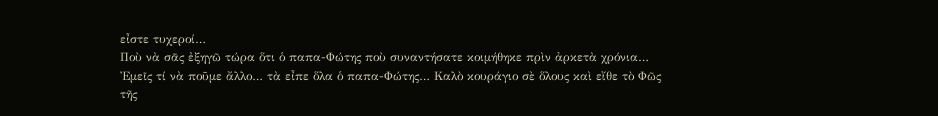εἶστε τυχεροί…
Ποὺ νὰ σᾶς ἐξηγῶ τώρα ὅτι ὁ παπα-Φώτης ποὺ συναντήσατε κοιμήθηκε πρὶν ἀρκετὰ χρόνια…
Ἐμεῖς τί νὰ ποῦμε ἄλλο… τὰ εἶπε ὅλα ὁ παπα-Φώτης… Καλὸ κουράγιο σὲ ὅλους καὶ εἴθε τὸ Φῶς τῆς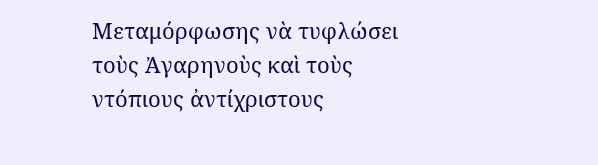Μεταμόρφωσης νὰ τυφλώσει τοὺς Ἀγαρηνοὺς καὶ τοὺς ντόπιους ἀντίχριστους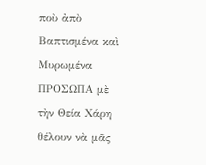ποὺ ἀπὸ Βαπτισμένα καὶ Μυρωμένα ΠΡΟΣΩΠΑ μὲ τὴν Θεία Χάρη θέλουν νὰ μᾶς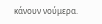κάνουν νούμερα.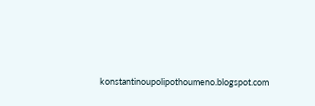konstantinoupolipothoumeno.blogspot.com